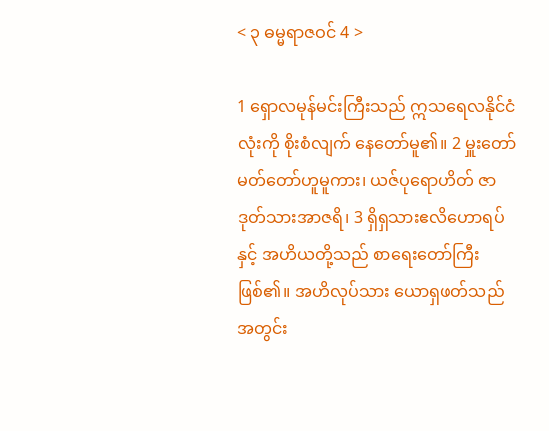< ၃ ဓမ္မရာဇဝင် 4 >

1 ရှောလမုန်မင်းကြီးသည် ဣသရေလနိုင်ငံလုံးကို စိုးစံလျက် နေတော်မူ၏။ 2 မှူးတော်မတ်တော်ဟူမူကား၊ ယဇ်ပုရောဟိတ် ဇာဒုတ်သားအာဇရိ၊ 3 ရှိရှသားဧလိဟောရပ်နှင့် အဟိယတို့သည် စာရေးတော်ကြီးဖြစ်၏။ အဟိလုပ်သား ယောရှဖတ်သည် အတွင်း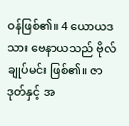ဝန်ဖြစ်၏။ 4 ယောယဒသား ဗေနာယသည် ဗိုလ်ချုပ်မင်း ဖြစ်၏။ ဇာဒုတ်နှင့် အ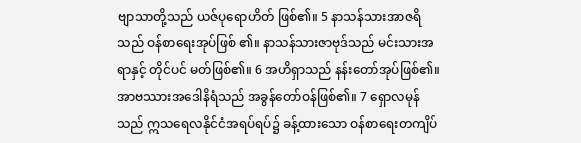ဗျာသာတို့သည် ယဇ်ပုရောဟိတ် ဖြစ်၏။ 5 နာသန်သားအာဇရိသည် ဝန်စာရေးအုပ်ဖြစ် ၏။ နာသန်သားဇာဗုဒ်သည် မင်းသားအရာနှင့် တိုင်ပင် မတ်ဖြစ်၏။ 6 အဟိရှာသည် နန်းတော်အုပ်ဖြစ်၏။ အာဗဿားအဒေါနိရံသည် အခွန်တော်ဝန်ဖြစ်၏။ 7 ရှောလမုန်သည် ဣသရေလနိုင်ငံအရပ်ရပ်၌ ခန့်ထားသော ဝန်စာရေးတကျိပ်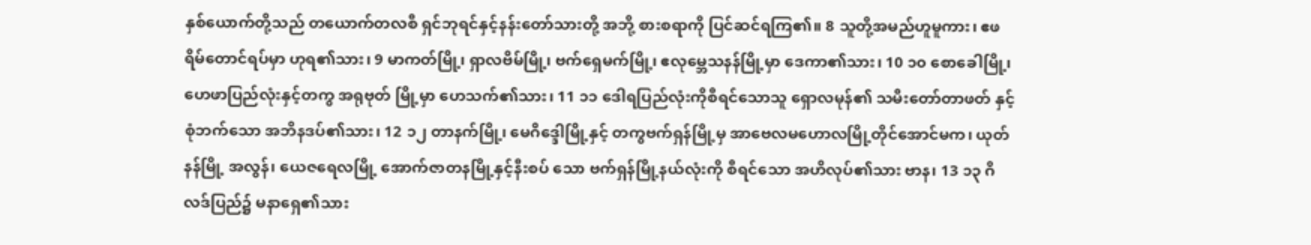နှစ်ယောက်တို့သည် တယောက်တလစီ ရှင်ဘုရင်နှင့်နန်းတော်သားတို့ အဘို့ စားစရာကို ပြင်ဆင်ရကြ၏။ 8 သူတို့အမည်ဟူမူကား၊ ဧဖရိမ်တောင်ရပ်မှာ ဟုရ၏သား၊ 9 မာကတ်မြို့၊ ရှာလဗိမ်မြို့၊ ဗက်ရှေမက်မြို့၊ ဧလုမ္ဘေသနန်မြို့မှာ ဒေကာ၏သား၊ 10 ၁၀ စောခေါမြို့၊ ဟေဖာပြည်လုံးနှင့်တကွ အရုဗုတ် မြို့မှာ ဟေသက်၏သား၊ 11 ၁၁ ဒေါရပြည်လုံးကိုစီရင်သောသူ ရှောလမုန်၏ သမီးတော်တာဖတ် နှင့်စုံဘက်သော အဘိနဒပ်၏သား၊ 12 ၁၂ တာနက်မြို့၊ မေဂိဒ္ဒေါမြို့နှင့် တကွဗက်ရှန်မြို့မှ အာဗေလမဟောလမြို့တိုင်အောင်မက၊ ယုတ်နန်မြို့ အလွန်၊ ယေဇရေလမြို့ အောက်ဇာတနမြို့နှင့်နီးစပ် သော ဗက်ရှန်မြို့နယ်လုံးကို စီရင်သော အဟိလုပ်၏သား ဗာန၊ 13 ၁၃ ဂိလဒ်ပြည်၌ မနာရှေ၏သား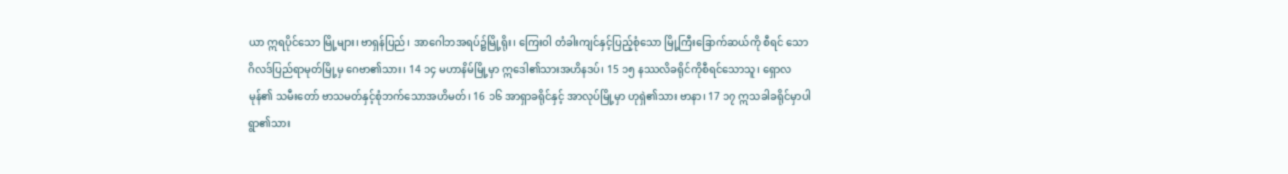ယာ ဣရပိုင်သော မြို့များ၊ ဗာရှန်ပြည်၊ အာဂေါဘအရပ်၌မြို့ရိုး၊ ကြေးဝါ တံခါးကျင်နှင့်ပြည့်စုံသော မြို့ကြီးခြောက်ဆယ်ကို စီရင် သော ဂိလဒ်ပြည်ရာမုတ်မြို့မှ ဂေဗာ၏သား၊ 14 ၁၄ မဟာနိမ်မြို့မှာ ဣဒေါ၏သားအဟိနဒပ်၊ 15 ၁၅ နဿလိခရိုင်ကိုစီရင်သောသူ၊ ရှောလမုန်၏ သမီးတော် ဗာသမတ်နှင့်စုံဘက်သောအဟိမတ်၊ 16 ၁၆ အာရှာခရိုင်နှင့် အာလုပ်မြို့မှာ ဟုရှဲ၏သား ဗာနာ၊ 17 ၁၇ ဣသခါခရိုင်မှာပါရွာ၏သား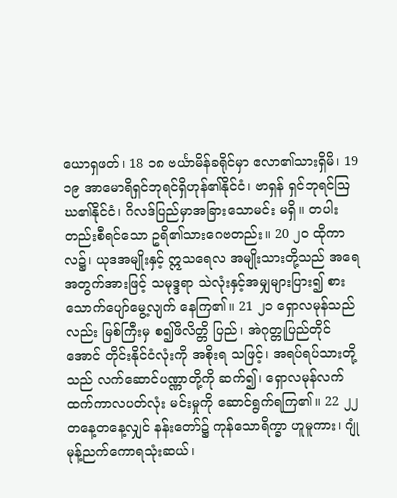ယောရှဖတ်၊ 18 ၁၈ ဗင်္ယာမိန်ခရိုင်မှာ ဧလာ၏သားရှိမိ၊ 19 ၁၉ အာမောရိရှင်ဘုရင်ရှိဟုန်၏နိုင်ငံ၊ ဗာရှန် ရှင်ဘုရင်ဩဃ၏နိုင်ငံ၊ ဂိလဒ်ပြည်မှာအခြားသောမင်း မရှိ။ တပါးတည်းစီရင်သော ဥရိ၏သားဂေဗတည်း။ 20 ၂၀ ထိုကာလ၌၊ ယုဒအမျိုးနှင့် ဣသရေလ အမျိုးသားတို့သည် အရေအတွက်အားဖြင့် သမုဒ္ဒရာ သဲလုံးနှင့်အမျှများပြား၍ စားသောက်ပျော်မွေ့လျက် နေကြ၏။ 21 ၂၁ ရှောလမုန်သည်လည်း မြစ်ကြီးမှ စ၍ဖိလိတ္တိ ပြည်၊ အဲဂုတ္တုပြည်တိုင်အောင် တိုင်းနိုင်ငံလုံးကို အစိုးရ သဖြင့်၊ အရပ်ရပ်သားတို့သည် လက်ဆောင်ပဏ္ဏာတို့ကို ဆက်၍၊ ရှောလမုန်လက်ထက်ကာလပတ်လုံး မင်းမှုကို ဆောင်ရွက်ရကြ၏။ 22 ၂၂ တနေ့တနေ့လျှင် နန်းတော်၌ ကုန်သောရိက္ခာ ဟူမူကား၊ ဂျုံမုန့်ညက်ကောရသုံးဆယ်၊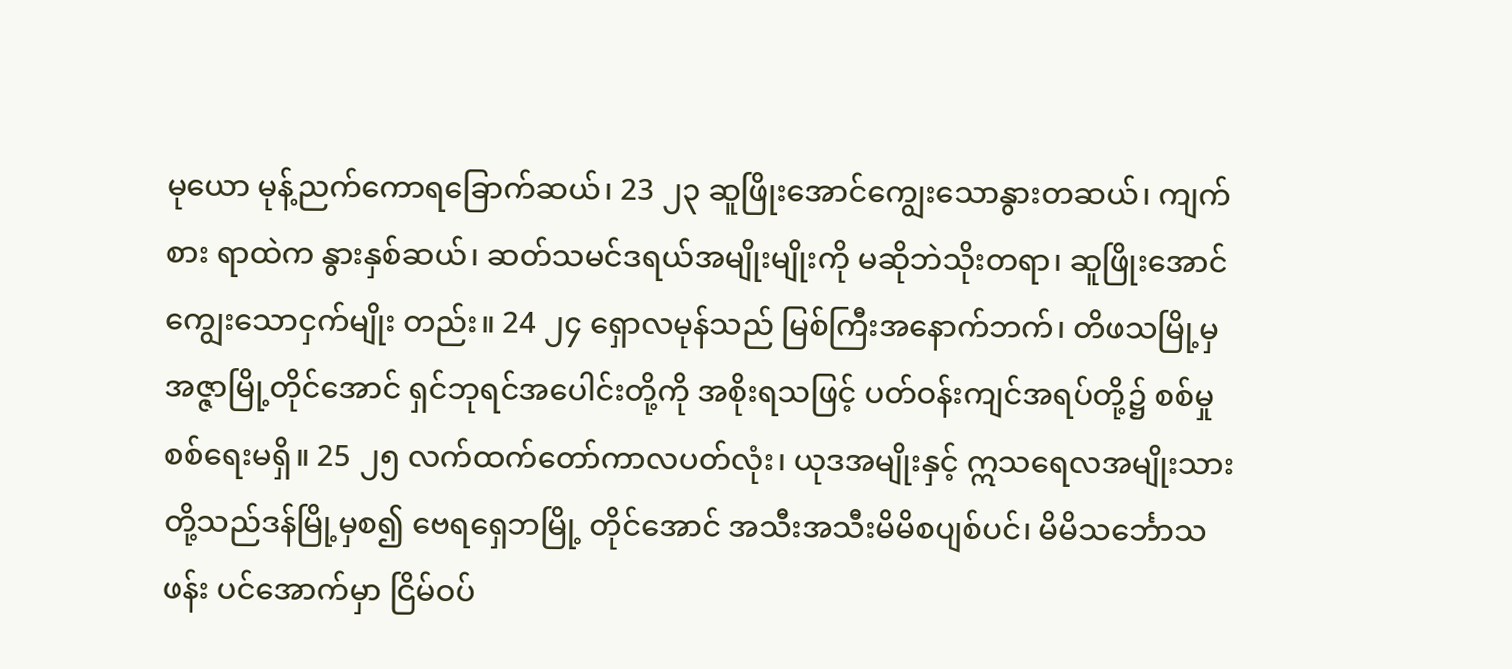မုယော မုန့်ညက်ကောရခြောက်ဆယ်၊ 23 ၂၃ ဆူဖြိုးအောင်ကျွေးသောနွားတဆယ်၊ ကျက်စား ရာထဲက နွားနှစ်ဆယ်၊ ဆတ်သမင်ဒရယ်အမျိုးမျိုးကို မဆိုဘဲသိုးတရာ၊ ဆူဖြိုးအောင် ကျွေးသောငှက်မျိုး တည်း။ 24 ၂၄ ရှောလမုန်သည် မြစ်ကြီးအနောက်ဘက်၊ တိဖသမြို့မှအဇ္ဇာမြို့တိုင်အောင် ရှင်ဘုရင်အပေါင်းတို့ကို အစိုးရသဖြင့် ပတ်ဝန်းကျင်အရပ်တို့၌ စစ်မှုစစ်ရေးမရှိ။ 25 ၂၅ လက်ထက်တော်ကာလပတ်လုံး၊ ယုဒအမျိုးနှင့် ဣသရေလအမျိုးသားတို့သည်ဒန်မြို့မှစ၍ ဗေရရှေဘမြို့ တိုင်အောင် အသီးအသီးမိမိစပျစ်ပင်၊ မိမိသင်္ဘောသဖန်း ပင်အောက်မှာ ငြိမ်ဝပ်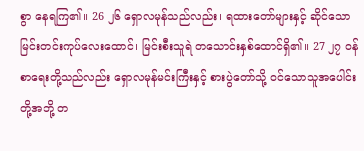စွာ နေရကြ၏။ 26 ၂၆ ရှောလမုန်သည်လည်း၊ ရထားတော်များနှင့် ဆိုင်သော မြင်းတင်းကုပ်လေးထောင်၊ မြင်းစီးသူရဲ တသောင်းနှစ်ထောင်ရှိ၏။ 27 ၂၇ ဝန်စာရေးတို့သည်လည်း ရှောလမုန်မင်းကြီးနှင့် စားပွဲတော်သို့ ဝင်သောသူအပေါင်းတို့အဘို့ တ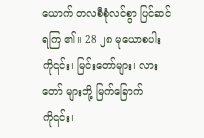ယောက် တလစီစုံလင်စွာ ပြင်ဆင်ရကြ ၏။ 28 ၂၈ မုယောစပါးကို၎င်း၊ မြင်းတော်များ၊ လားတော် များဘို့ မြက်ခြောက်ကို၎င်း၊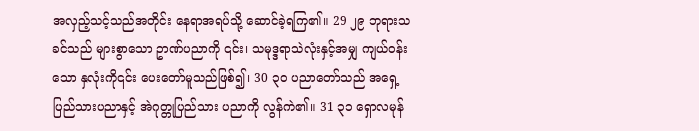အလှည့်သင့်သည်အတိုင်း နေရာအရပ်သို့ ဆောင်ခဲ့ရကြ၏။ 29 ၂၉ ဘုရားသခင်သည် များစွာသော ဥာဏ်ပညာကို ၎င်း၊ သမုဒ္ဒရာသဲလုံးနှင့်အမျှ ကျယ်ဝန်းသော နှလုံးကို၎င်း ပေးတော်မူသည်ဖြစ်၍၊ 30 ၃၀ ပညာတော်သည် အရှေ့ပြည်သားပညာနှင့် အဲဂုတ္တုပြည်သား ပညာကို လွန်ကဲ၏။ 31 ၃၁ ရှောလမုန်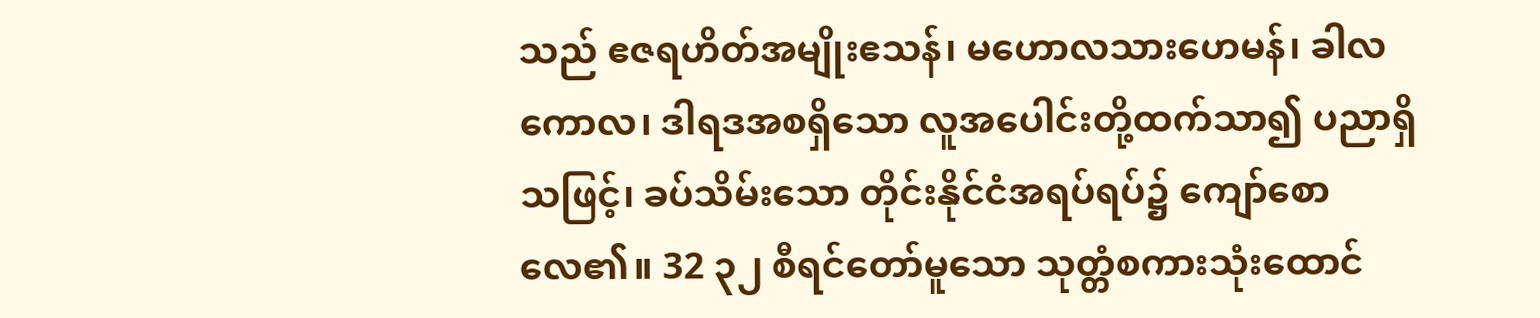သည် ဧဇရဟိတ်အမျိုးဧသန်၊ မဟောလသားဟေမန်၊ ခါလကောလ၊ ဒါရဒအစရှိသော လူအပေါင်းတို့ထက်သာ၍ ပညာရှိသဖြင့်၊ ခပ်သိမ်းသော တိုင်းနိုင်ငံအရပ်ရပ်၌ ကျော်စောလေ၏။ 32 ၃၂ စီရင်တော်မူသော သုတ္တံစကားသုံးထောင်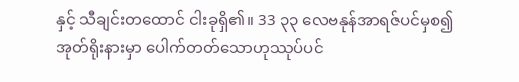နှင့် သီချင်းတထောင် ငါးခုရှိ၏။ 33 ၃၃ လေဗနုန်အာရဇ်ပင်မှစ၍ အုတ်ရိုးနားမှာ ပေါက်တတ်သောဟုဿုပ်ပင်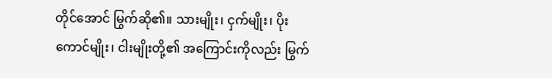တိုင်အောင် မြွက်ဆို၏။ သားမျိုး၊ ငှက်မျိုး၊ ပိုးကောင်မျိုး၊ ငါးမျိုးတို့၏ အကြောင်းကိုလည်း မြွက်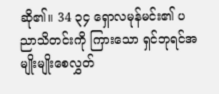ဆို၏။ 34 ၃၄ ရှောလမုန်မင်း၏ ပညာသိတင်းကို ကြားသော ရှင်ဘုရင်အမျိုးမျိုးစေလွှတ်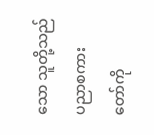သော သူတို့သည် ပညာစကား တော်ကို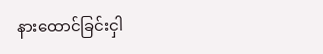နားထောင်ခြင်းငှါ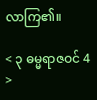လာကြ၏။

< ၃ ဓမ္မရာဇဝင် 4 >